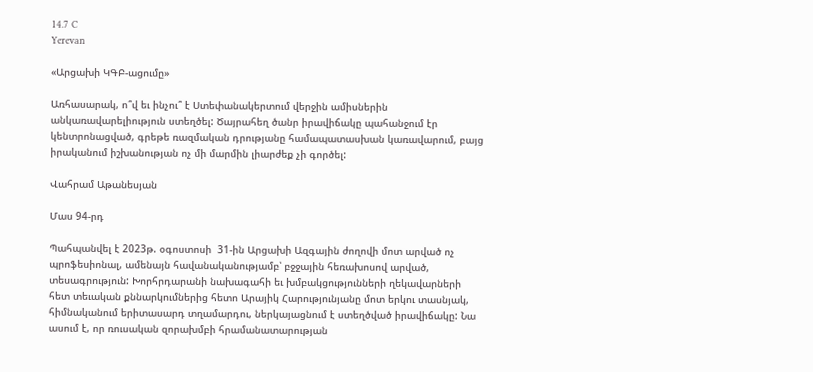14.7 C
Yerevan

«Արցախի ԿԳԲ-ացումը»

Առհասարակ, ո՞վ եւ ինչու՞ է Ստեփանակերտում վերջին ամիսներին անկառավարելիություն ստեղծել: Ծայրահեղ ծանր իրավիճակը պահանջում էր կենտրոնացված, գրեթե ռազմական դրությանը համապատասխան կառավարում, բայց իրականում իշխանության ոչ մի մարմին լիարժեք չի գործել:

Վահրամ Աթանեսյան

Մաս 94-րդ

Պահպանվել է 2023թ. օգոստոսի  31-ին Արցախի Ազգային ժողովի մոտ արված ոչ պրոֆեսիոնալ, ամենայն հավանականությամբ՝ բջջային հեռախոսով արված, տեսագրություն: Խորհրդարանի նախագահի եւ խմբակցությունների ղեկավարների հետ տեւական քննարկումներից հետո Արայիկ Հարությունյանը մոտ երկու տասնյակ, հիմնականում երիտասարդ տղամարդու, ներկայացնում է ստեղծված իրավիճակը: Նա ասում է, որ ռուսական զորախմբի հրամանատարության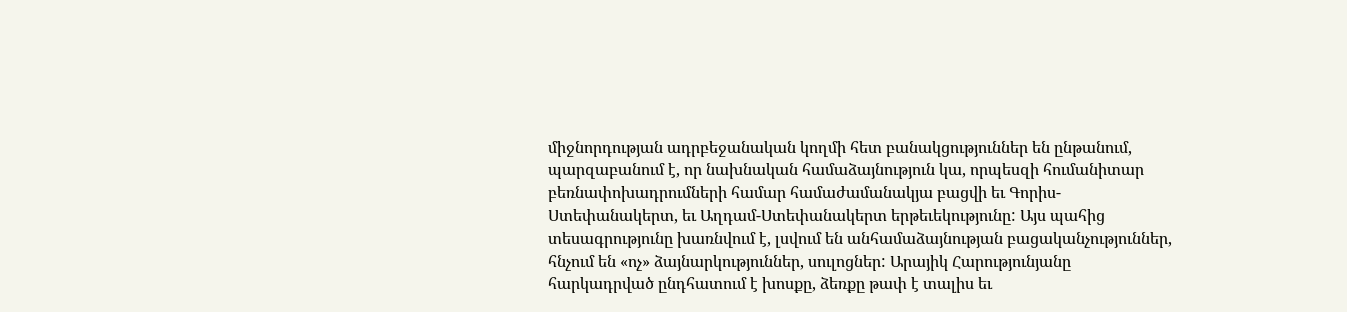միջնորդության ադրբեջանական կողմի հետ բանակցություններ են ընթանում, պարզաբանում է, որ նախնական համաձայնություն կա, որպեսզի հումանիտար բեռնափոխադրումների համար համաժամանակյա բացվի եւ Գորիս-Ստեփանակերտ, եւ Աղդամ-Ստեփանակերտ երթեւեկությունը: Այս պահից տեսագրությունը խառնվում է, լսվում են անհամաձայնության բացականչություններ, հնչում են «ոչ» ձայնարկություններ, սուլոցներ: Արայիկ Հարությունյանը հարկադրված ընդհատում է խոսքը, ձեռքը թափ է տալիս եւ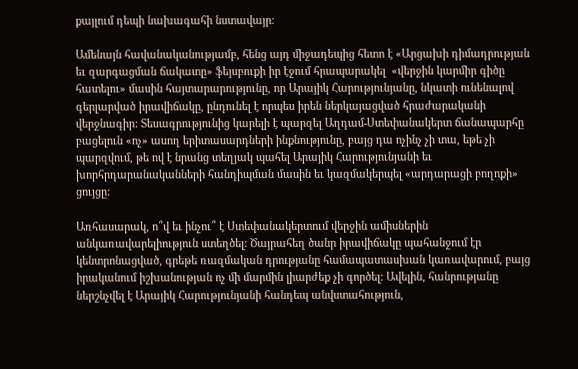քայլում դեպի նախագահի նստավայր:

Ամենայն հավանականությամբ, հենց այդ միջադեպից հետո է «Արցախի դիմադրության եւ զարգացման ճակատը» ֆեյսբուքի իր էջում հրապարակել  «վերջին կարմիր գիծը հատելու» մասին հայտարարությունը, որ Արայիկ Հարությունյանը, նկատի ունենալով գերլարված իրավիճակը, ընդունել է որպես իրեն ներկայացված հրաժարականի վերջնագիր: Տեսագրությունից կարելի է պարզել Աղդամ-Ստեփանակերտ ճանապարհը բացելուն «ոչ» ասող երիտասարդների ինքնությունը, բայց դա ոչինչ չի տա, եթե չի պարզվում, թե ով է նրանց տեղյակ պահել Արայիկ Հարությունյանի եւ խորհրդարանականների հանդիպման մասին եւ կազմակերպել «արդարացի բողոքի» ցույցը:

Առհասարակ, ո՞վ եւ ինչու՞ է Ստեփանակերտում վերջին ամիսներին անկառավարելիություն ստեղծել: Ծայրահեղ ծանր իրավիճակը պահանջում էր կենտրոնացված, գրեթե ռազմական դրությանը համապատասխան կառավարում, բայց իրականում իշխանության ոչ մի մարմին լիարժեք չի գործել: Ավելին, հանրությանը ներշնչվել է Արայիկ Հարությունյանի հանդեպ անվստահություն,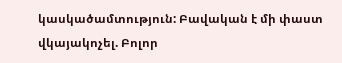կասկածամտություն: Բավական է մի փաստ վկայակոչել. Բոլոր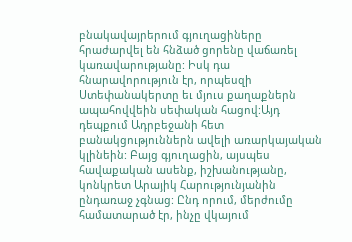բնակավայրերում գյուղացիները հրաժարվել են հնձած ցորենը վաճառել կառավարությանը: Իսկ դա հնարավորություն էր, որպեսզի Ստեփանակերտը եւ մյուս քաղաքներն ապահովվեին սեփական հացով:Այդ դեպքում Ադրբեջանի հետ բանակցություններն ավելի առարկայական կլինեին: Բայց գյուղացին, այսպես հավաքական ասենք, իշխանությանը, կոնկրետ Արայիկ Հարությունյանին ընդառաջ չգնաց: Ընդ որում, մերժումը համատարած էր, ինչը վկայում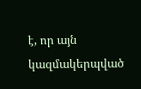է, որ այն կազմակերպված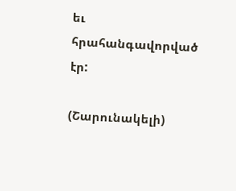եւ հրահանգավորված էր:

(Շարունակելի)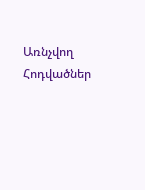Առնչվող Հոդվածներ